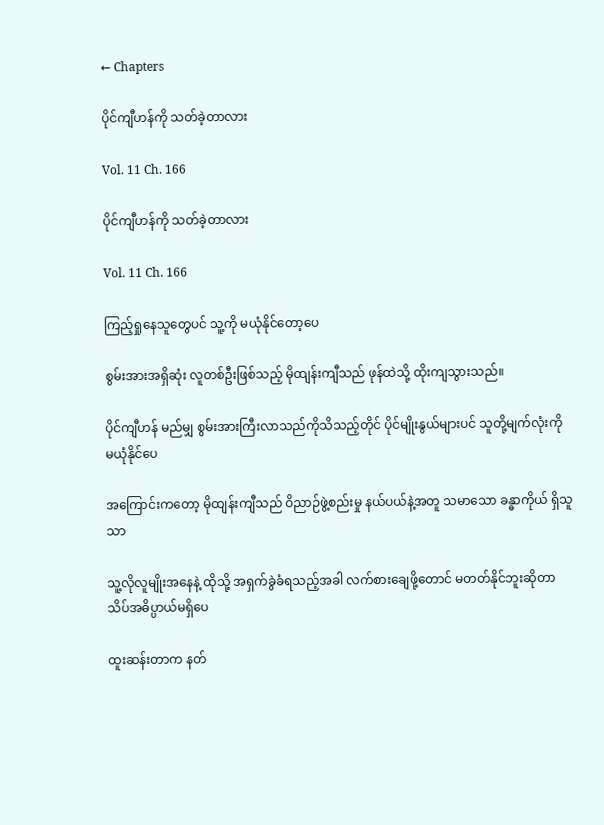← Chapters

ပိုင်ကျီဟန်ကို သတ်ခဲ့တာလား

Vol. 11 Ch. 166

ပိုင်ကျီဟန်ကို သတ်ခဲ့တာလား

Vol. 11 Ch. 166

ကြည့်ရှုနေသူတွေပင် သူ့ကို မယုံနိုင်တော့ပေ

စွမ်းအားအရှိဆုံး လူတစ်ဦးဖြစ်သည့် မိုထျန်းကျီသည် ဖုန်ထဲသို့ ထိုးကျသွားသည်။

ပိုင်ကျီဟန် မည်မျှ စွမ်းအားကြီးလာသည်ကိုသိသည့်တိုင် ပိုင်မျိုးနွယ်များပင် သူတို့မျက်လုံးကို မယုံနိုင်ပေ

အကြောင်းကတော့ မိုထျန်းကျီသည် ဝိညာဉ်ဖွဲ့စည်းမှု နယ်ပယ်နဲ့အတူ သမာသော ခန္ဓာကိုယ် ရှိသူသာ

သူ့လိုလူမျိုးအနေနဲ့ ထိုသို့ အရှက်ခွဲခံရသည့်အခါ လက်စားချေဖို့တောင် မတတ်နိုင်ဘူးဆိုတာ သိပ်အဓိပ္ပာယ်မရှိပေ

ထူးဆန်းတာက နတ်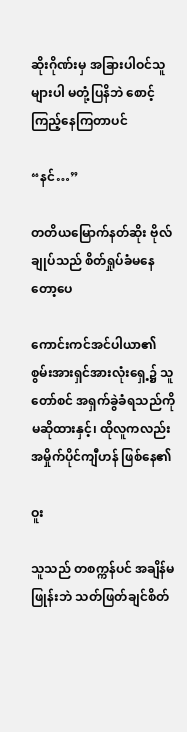ဆိုးဂိုဏ်းမှ အခြားပါဝင်သူများပါ မတုံ့ပြနိဘဲ စောင့်ကြည့်နေကြတာပင်

“နင်…”

တတိယမြောက်နတ်ဆိုး ဗိုလ်ချုပ်သည် စိတ်ရှုပ်ခံမနေတော့ပေ

ကောင်းကင်အင်ပါယာ၏ စွမ်းအားရှင်အားလုံးရှေ့၌ သူတော်စင် အရှက်ခွဲခံရသည်ကို မဆိုထားနှင့်၊ ထိုလူကလည်း အမှိုက်ပိုင်ကျီဟန် ဖြစ်နေ၏

ဝူး

သူသည် တစက္ကန်ပင် အချိန်မဖြုန်းဘဲ သတ်ဖြတ်ချင်စိတ်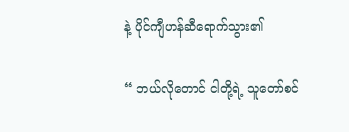နဲ့ ပိုင်ကျီဟန်ဆီရောက်သွား၏

“ ဘယ်လိုတောင် ငါတို့ရဲ့ သူတော်စင်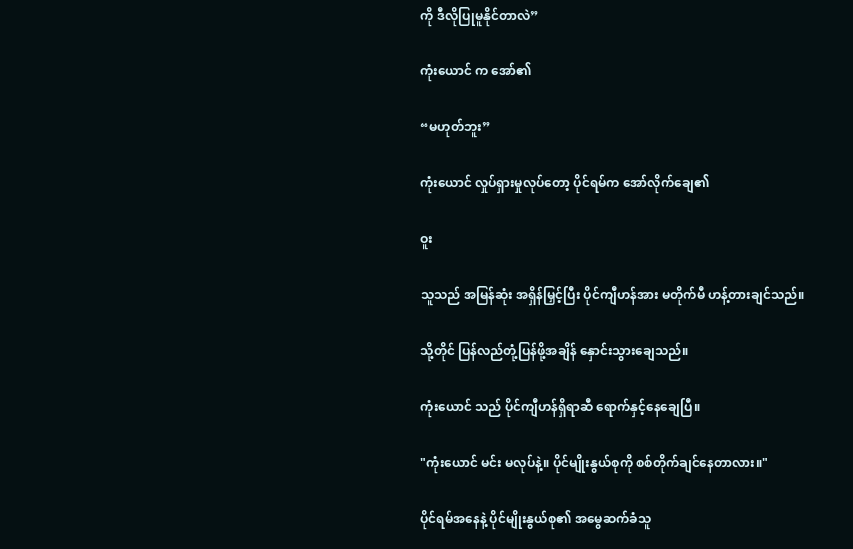ကို ဒီလိုပြုမူနိုင်တာလဲ”

ကုံးယောင် က အော်၏

“မဟုတ်ဘူး”

ကုံးယောင် လှုပ်ရှားမှုလုပ်တော့ ပိုင်ရမ်က အော်လိုက်ချေ၏

ဝူး

သူသည် အမြန်ဆုံး အရှိန်မြှင့်ပြီး ပိုင်ကျီဟန်အား မတိုက်မီ ဟန့်တားချင်သည်။

သို့တိုင် ပြန်လည်တုံ့ပြန်ဖို့အချိန် နှောင်းသွားချေသည်။

ကုံးယောင် သည် ပိုင်ကျီဟန်ရှိရာဆီ ရောက်နှင့်နေချေပြီ။

"ကုံးယောင် မင်း မလုပ်နဲ့။ ပိုင်မျိုးနွယ်စုကို စစ်တိုက်ချင်နေတာလား။"

ပိုင်ရမ်အနေနဲ့ ပိုင်မျိုးနွယ်စု၏ အမွေဆက်ခံသူ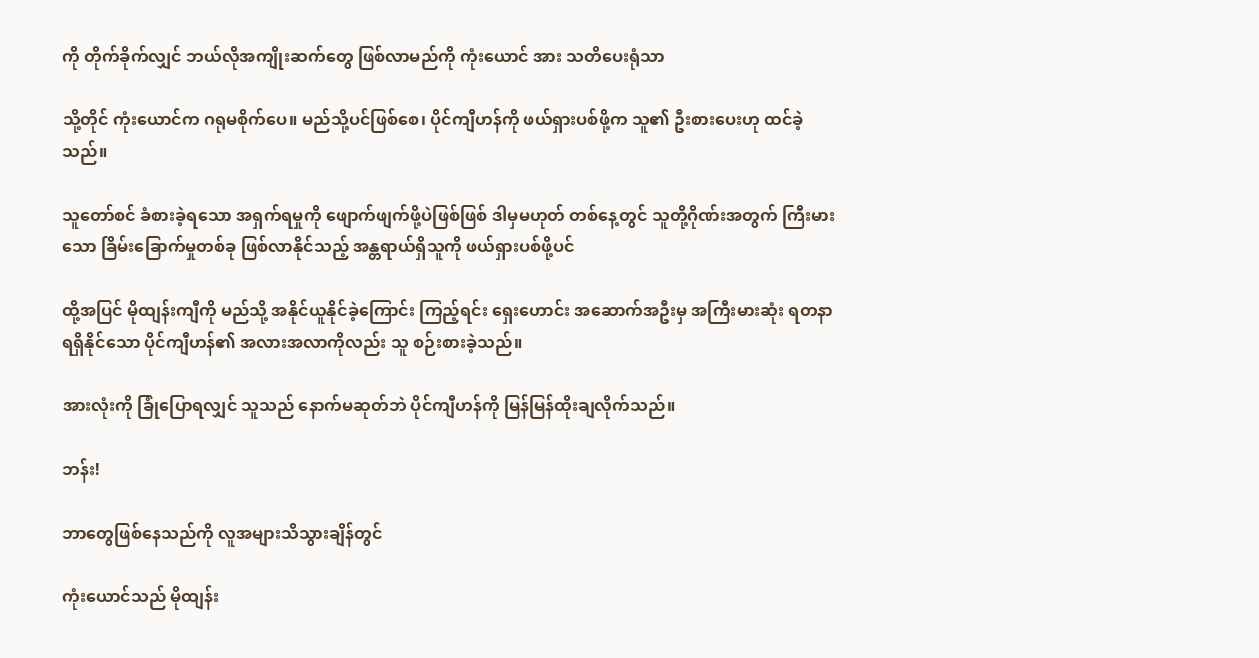ကို တိုက်ခိုက်လျှင် ဘယ်လိုအကျိုးဆက်တွေ ဖြစ်လာမည်ကို ကုံးယောင် အား သတိပေးရုံသာ

သို့တိုင် ကုံးယောင်က ဂရုမစိုက်ပေ။ မည်သို့ပင်ဖြစ်စေ၊ ပိုင်ကျီဟန်ကို ဖယ်ရှားပစ်ဖို့က သူ၏ ဦးစားပေးဟု ထင်ခဲ့သည်။

သူတော်စင် ခံစားခဲ့ရသော အရှက်ရမှုကို ဖျောက်ဖျက်ဖို့ပဲဖြစ်ဖြစ် ဒါမှမဟုတ် တစ်နေ့တွင် သူတို့ဂိုဏ်းအတွက် ကြီးမားသော ခြိမ်းခြောက်မှုတစ်ခု ဖြစ်လာနိုင်သည့် အန္တရာယ်ရှိသူကို ဖယ်ရှားပစ်ဖို့ပင်

ထို့အပြင် မိုထျန်းကျီကို မည်သို့ အနိုင်ယူနိုင်ခဲ့ကြောင်း ကြည့်ရင်း ရှေးဟောင်း အဆောက်အဦးမှ အကြီးမားဆုံး ရတနာရရှိနိုင်သော ပိုင်ကျီဟန်၏ အလားအလာကိုလည်း သူ စဉ်းစားခဲ့သည်။

အားလုံးကို ခြုံပြောရလျှင် သူသည် နောက်မဆုတ်ဘဲ ပိုင်ကျီဟန်ကို မြန်မြန်ထိုးချလိုက်သည်။

ဘန်း!

ဘာတွေဖြစ်နေသည်ကို လူအများသိသွားချိန်တွင်

ကုံးယောင်သည် မိုထျန်း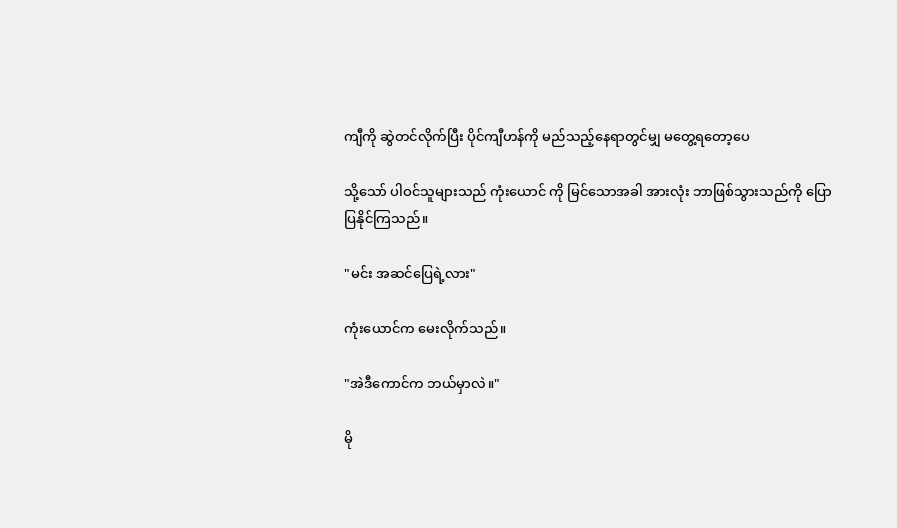ကျီကို ဆွဲတင်လိုက်ပြီး ပိုင်ကျီဟန်ကို မည်သည့်နေရာတွင်မျှ မတွေ့ရတော့ပေ

သို့သော် ပါဝင်သူများသည် ကုံးယောင် ကို မြင်သောအခါ အားလုံး ဘာဖြစ်သွားသည်ကို ပြောပြနိုင်ကြသည်။

"မင်း အဆင်ပြေရဲ့လား"

ကုံးယောင်က မေးလိုက်သည်။

"အဲဒီကောင်က ဘယ်မှာလဲ။"

မို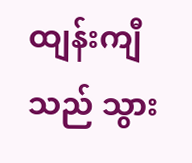ထျန်းကျီသည် သွား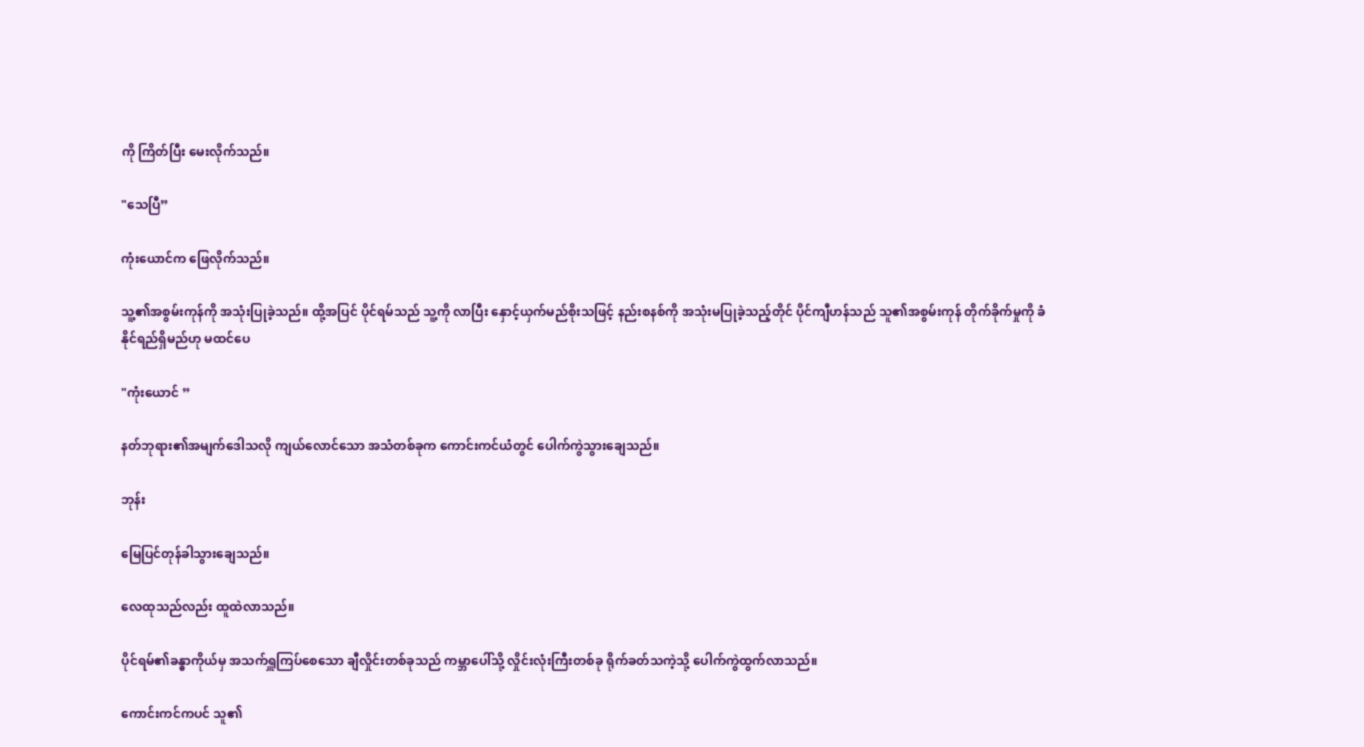ကို ကြိတ်ပြီး မေးလိုက်သည်။

"သေပြီ”

ကုံးယောင်က ဖြေလိုက်သည်။

သူ့၏အစွမ်းကုန်ကို အသုံးပြုခဲ့သည်။ ထို့အပြင် ပိုင်ရမ်သည် သူ့ကို လာပြီး နှောင့်ယှက်မည်စိုးသဖြင့် နည်းစနစ်ကို အသုံးမပြုခဲ့သည့်တိုင် ပိုင်ကျီဟန်သည် သူ၏အစွမ်းကုန် တိုက်ခိုက်မှုကို ခံနိုင်ရည်ရှိမည်ဟု မထင်ပေ

"ကုံးယောင် ”

နတ်ဘုရား၏အမျက်ဒေါသလို ကျယ်လောင်သော အသံတစ်ခုက ကောင်းကင်ယံတွင် ပေါက်ကွဲသွားချေသည်။

ဘုန်း

မြေပြင်တုန်ခါသွားချေသည်။

လေထုသည်လည်း ထူထဲလာသည်။

ပိုင်ရမ်၏ခန္ဓာကိုယ်မှ အသက်ရှူကြပ်စေသော ချီလှိုင်းတစ်ခုသည် ကမ္ဘာပေါ်သို့ လှိုင်းလုံးကြီးတစ်ခု ရိုက်ခတ်သကဲ့သို့ ပေါက်ကွဲထွက်လာသည်။

ကောင်းကင်ကပင် သူ၏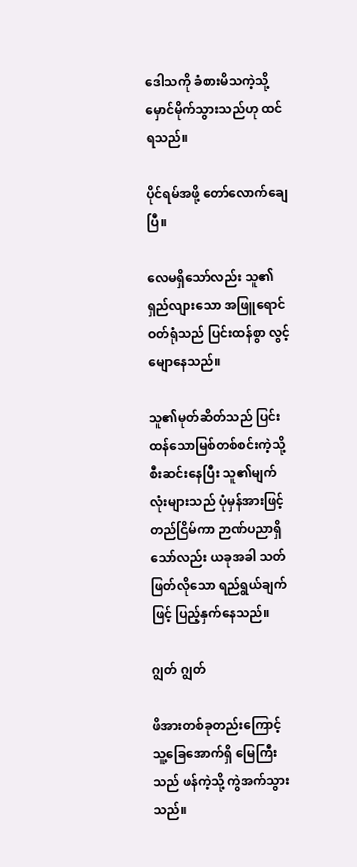ဒေါသကို ခံစားမိသကဲ့သို့ မှောင်မိုက်သွားသည်ဟု ထင်ရသည်။

ပိုင်ရမ်အဖို့ တော်လောက်ချေပြီ။

လေမရှိသော်လည်း သူ၏ရှည်လျားသော အဖြူရောင်ဝတ်ရုံသည် ပြင်းထန်စွာ လွင့်မျောနေသည်။

သူ၏မုတ်ဆိတ်သည် ပြင်းထန်သောမြစ်တစ်စင်းကဲ့သို့ စီးဆင်းနေပြီး သူ၏မျက်လုံးများသည် ပုံမှန်အားဖြင့် တည်ငြိမ်ကာ ဉာဏ်ပညာရှိသော်လည်း ယခုအခါ သတ်ဖြတ်လိုသော ရည်ရွယ်ချက်ဖြင့် ပြည့်နှက်နေသည်။

ဂျွတ် ဂျွတ်

ဖိအားတစ်ခုတည်းကြောင့် သူ့ခြေအောက်ရှိ မြေကြီးသည် ဖန်ကဲ့သို့ ကွဲအက်သွားသည်။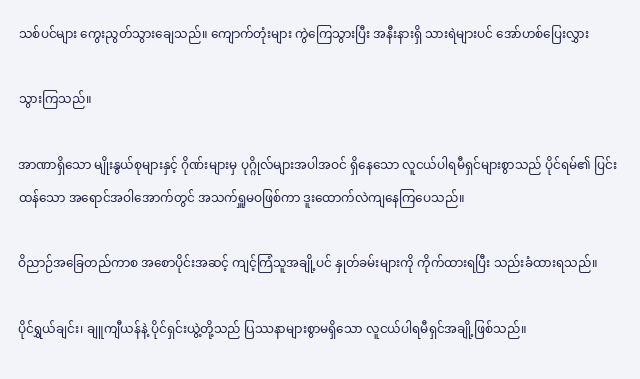သစ်ပင်များ ကွေးညွတ်သွားချေသည်။ ကျောက်တုံးများ ကွဲကြေသွားပြီး အနီးနားရှိ သားရဲများပင် အော်ဟစ်ပြေးလွှား

သွားကြသည်။

အာဏာရှိသော မျိုးနွယ်စုများနှင့် ဂိုဏ်းများမှ ပုဂ္ဂိုလ်များအပါအဝင် ရှိနေသော လူငယ်ပါရမီရှင်များစွာသည် ပိုင်ရမ်၏ ပြင်းထန်သော အရောင်အဝါအောက်တွင် အသက်ရှူမဝဖြစ်ကာ ဒူးထောက်လဲကျနေကြပေသည်။

ဝိညာဉ်အခြေတည်ကာစ အစောပိုင်းအဆင့် ကျင့်ကြံသူအချို့ပင် နှုတ်ခမ်းများကို ကိုက်ထားရပြီး သည်းခံထားရသည်။

ပိုင်ရွှယ်ချင်း၊ ချူကျီယန်နဲ့ ပိုင်ရှင်းယွဲ့တို့သည် ပြဿနာများစွာမရှိသော လူငယ်ပါရမီရှင်အချို့ဖြစ်သည်။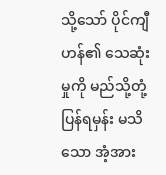သို့သော် ပိုင်ကျီဟန်၏ သေဆုံးမှုကို မည်သို့တုံ့ပြန်ရမှန်း မသိသော အံ့အား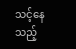သင့်နေသည့်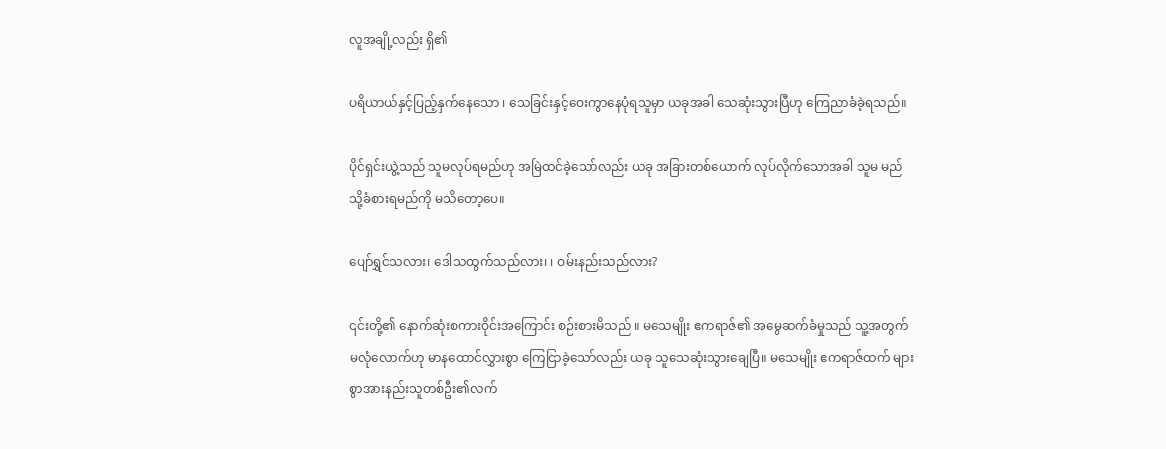လူအချို့လည်း ရှိ၏

ပရိယာယ်နှင့်ပြည့်နှက်နေသော ၊ သေခြင်းနှင့်ဝေးကွာနေပုံရသူမှာ ယခုအခါ သေဆုံးသွားပြီဟု ကြေညာခံခဲ့ရသည်။

ပိုင်ရှင်းယွဲ့သည် သူမလုပ်ရမည်ဟု အမြဲထင်ခဲ့သော်လည်း ယခု အခြားတစ်ယောက် လုပ်လိုက်သောအခါ သူမ မည်သို့ခံစားရမည်ကို မသိတော့ပေ။

ပျော်ရွှင်သလား၊ ဒေါသထွက်သည်လား၊ ၊ ဝမ်းနည်းသည်လား?

၎င်းတို့၏ နောက်ဆုံးစကားဝိုင်းအကြောင်း စဉ်းစားမိသည် ။ မသေမျိုး ဧကရာဇ်၏ အမွေဆက်ခံမှုသည် သူ့အတွက် မလုံလောက်ဟု မာနထောင်လွှားစွာ ကြေငြာခဲ့သော်လည်း ယခု သူသေဆုံးသွားချေပြီ။ မသေမျိုး ဧကရာဇ်ထက် များစွာအားနည်းသူတစ်ဦး၏လက်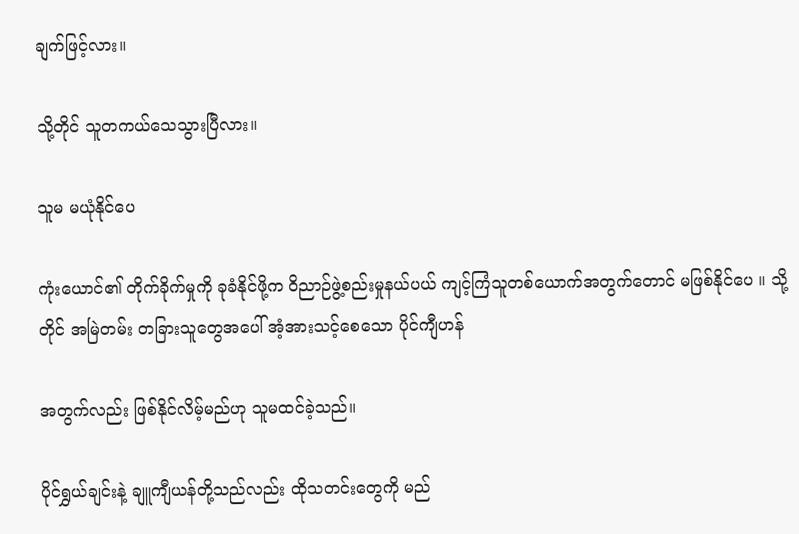ချက်ဖြင့်လား။

သို့တိုင် သူတကယ်သေသွားပြီလား။

သူမ မယုံနိုင်ပေ

ကုံးယောင်၏ တိုက်ခိုက်မှုကို ခုခံနိုင်ဖို့က ဝိညာဉ်ဖွဲ့စည်းမှုနယ်ပယ် ကျင့်ကြံသူတစ်ယောက်အတွက်တောင် မဖြစ်နိုင်ပေ ။ သို့တိုင် အမြဲတမ်း တခြားသူတွေအပေါ် အံ့အားသင့်စေသော ပိုင်ကျီဟန်

အတွက်လည်း ဖြစ်နိုင်လိမ့်မည်ဟု သူမထင်ခဲ့သည်။

ပိုင်ရွှယ်ချင်းနဲ့ ချူကျီယန်တို့သည်လည်း ထိုသတင်းတွေကို မည်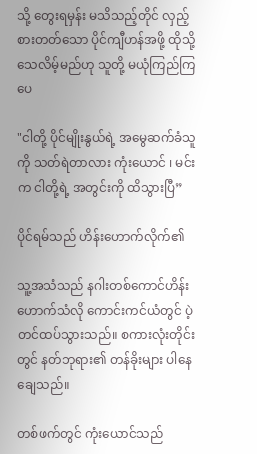သို့ တွေးရမှန်း မသိသည့်တိုင် လှည့်စားတတ်သော ပိုင်ကျီဟန်အဖို့ ထိုသို့ သေလိမ့်မည်ဟု သူတို့ မယုံကြည်ကြပေ

"ငါတို့ ပိုင်မျိုးနွယ်ရဲ့ အမွေဆက်ခံသူကို သတ်ရဲတာလား ကုံးယောင် ၊ မင်းက ငါတို့ရဲ့ အတွင်းကို ထိသွားပြီ”

ပိုင်ရမ်သည် ဟိန်းဟောက်လိုက်၏

သူ့အသံသည် နဂါးတစ်ကောင်ဟိန်းဟောက်သံလို ကောင်းကင်ယံတွင် ပဲ့တင်ထပ်သွားသည်။ စကားလုံးတိုင်းတွင် နတ်ဘုရား၏ တန်ခိုးများ ပါနေချေသည်။

တစ်ဖက်တွင် ကုံးယောင်သည်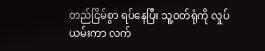တည်ငြိမ်စွာ ရပ်နေပြီး သူ့ဝတ်ရုံကို လှုပ်ယမ်းကာ လက်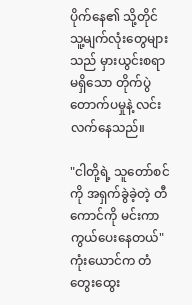ပိုက်နေ၏ သို့တိုင် သူ့မျက်လုံးတွေများသည် မှားယွင်းစရာမရှိသော တိုက်ပွဲ တောက်ပမှုနဲ့ လင်းလက်နေသည်။

"ငါတို့ရဲ့ သူတော်စင်ကို အရှက်ခွဲခဲ့တဲ့ တီကောင်ကို မင်းကာကွယ်ပေးနေတယ်" ကုံးယောင်က တံတွေးထွေး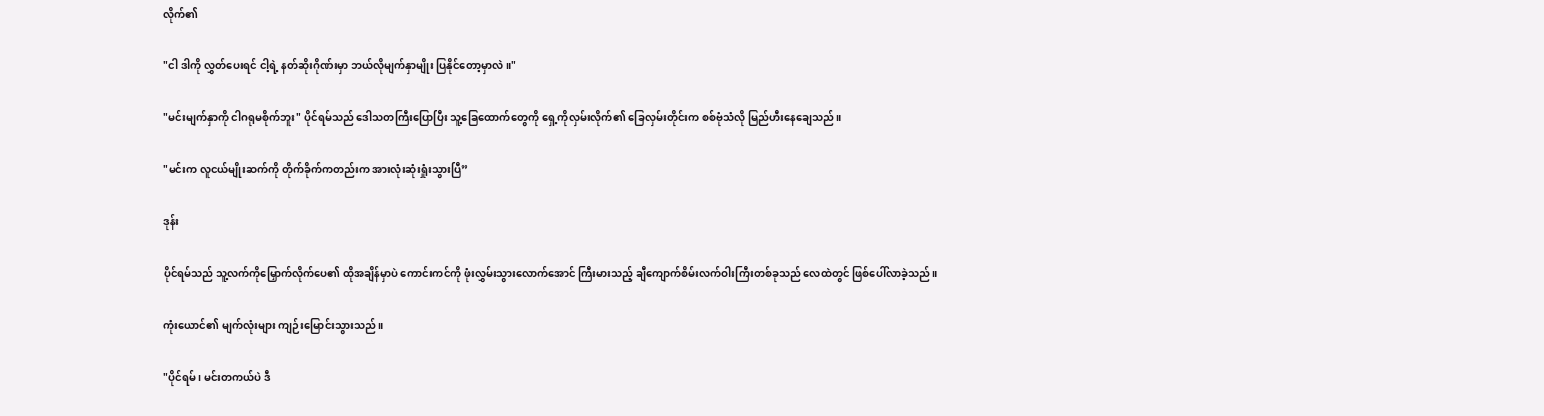လိုက်၏

"ငါ ဒါကို လွှတ်ပေးရင် ငါ့ရဲ့ နတ်ဆိုးဂိုဏ်းမှာ ဘယ်လိုမျက်နှာမျိုး ပြနိုင်တော့မှာလဲ။"

"မင်းမျက်နှာကို ငါဂရုမစိုက်ဘူး" ပိုင်ရမ်သည် ဒေါသတကြီးပြောပြီး သူ့ခြေထောက်တွေကို ရှေ့ကိုလှမ်းလိုက်၏ ခြေလှမ်းတိုင်းက စစ်ဗုံသံလို မြည်ဟီးနေချေသည်။

"မင်းက လူငယ်မျိုးဆက်ကို တိုက်ခိုက်ကတည်းက အားလုံးဆုံးရှုံးသွားပြီ”

ဒုန်း

ပိုင်ရမ်သည် သူ့လက်ကိုမြှောက်လိုက်ပေ၏ ထိုအချိန်မှာပဲ ကောင်းကင်ကို ဖုံးလွှမ်းသွားလောက်အောင် ကြီးမားသည့် ချီကျောက်စိမ်းလက်ဝါးကြီးတစ်ခုသည် လေထဲတွင် ဖြစ်ပေါ်လာခဲ့သည်။

ကုံးယောင်၏ မျက်လုံးများ ကျဉ်းမြောင်းသွားသည်။

"ပိုင်ရမ် ၊ မင်းတကယ်ပဲ ဒီ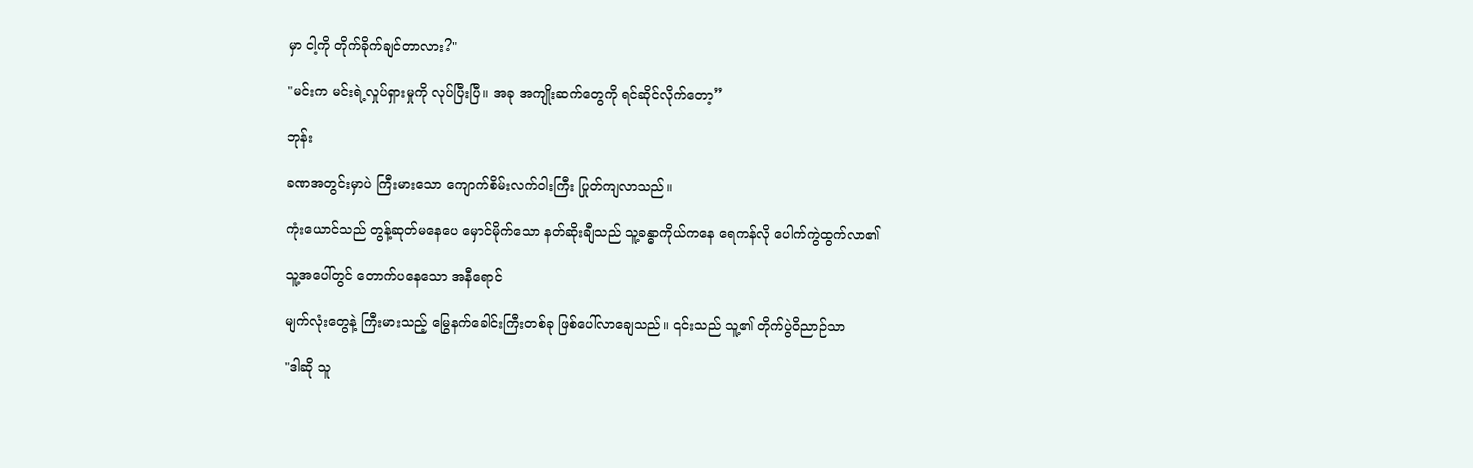မှာ ငါ့ကို တိုက်ခိုက်ချင်တာလား?"

"မင်းက မင်းရဲ့လှုပ်ရှားမှုကို လုပ်ပြီးပြီ။ အခု အကျိုးဆက်တွေကို ရင်ဆိုင်လိုက်တော့”

ဘုန်း

ခဏအတွင်းမှာပဲ ကြီးမားသော ကျောက်စိမ်းလက်ဝါးကြီး ပြုတ်ကျလာသည်။

ကုံးယောင်သည် တွန့်ဆုတ်မနေပေ မှောင်မိုက်သော နတ်ဆိုးချီသည် သူ့ခန္ဓာကိုယ်ကနေ ရေကန်လို ပေါက်ကွဲထွက်လာ၏

သူ့အပေါ်တွင် တောက်ပနေသော အနီရောင်

မျက်လုံးတွေနဲ့ ကြီးမားသည့် မြွေနက်ခေါင်းကြီးတစ်ခု ဖြစ်ပေါ်လာချေသည်။ ၎င်းသည် သူ့၏ တိုက်ပွဲဝိညာဉ်သာ

"ဒါဆို သူ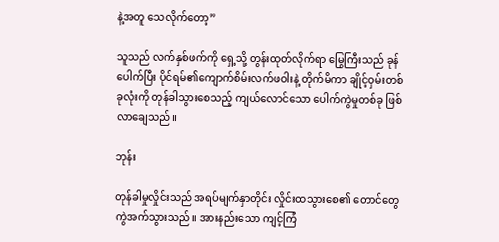နဲ့အတူ သေလိုက်တော့”

သူသည် လက်နှစ်ဖက်ကို ရှေ့သို့ တွန်းထုတ်လိုက်ရာ မြွေကြီးသည် ခုန်ပေါက်ပြီး ပိုင်ရမ်၏ကျောက်စိမ်းလက်ဖဝါးနဲ့ တိုက်မိကာ ချိုင့်ဝှမ်းတစ်ခုလုံးကို တုန်ခါသွားစေသည့် ကျယ်လောင်သော ပေါက်ကွဲမှုတစ်ခု ဖြစ်လာချေသည်။

ဘုန်း

တုန်ခါမှုလှိုင်းသည် အရပ်မျက်နှာတိုင်း လှိုင်းထသွားစေ၏ တောင်တွေ ကွဲအက်သွားသည်။ အားနည်းသော ကျင့်ကြံ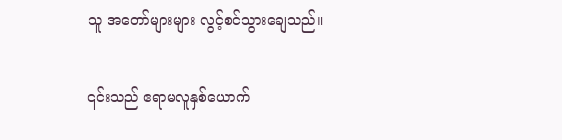သူ အတော်များများ လွင့်စင်သွားချေသည်။

၎င်းသည် ဧရာမလူနှစ်ယောက်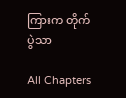ကြားက တိုက်ပွဲသာ

All Chapters